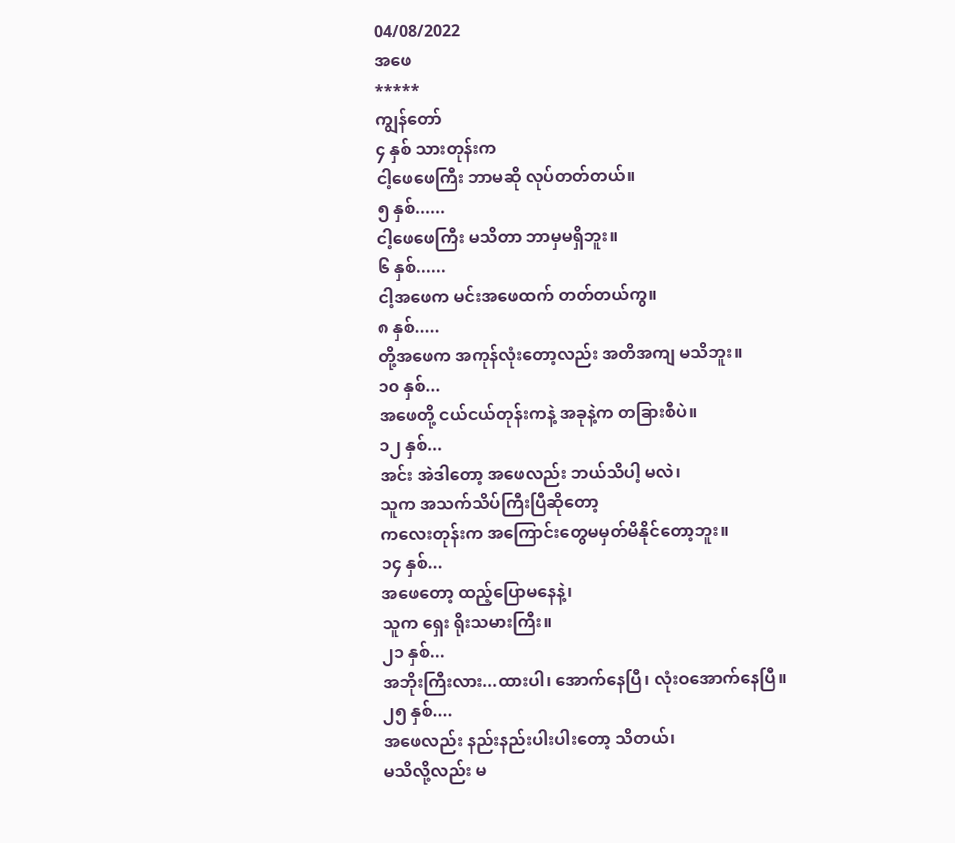04/08/2022
အဖေ
*****
ကျွန်တော်
၄ နှစ် သားတုန်းက
ငါ့ဖေဖေကြီး ဘာမဆို လုပ်တတ်တယ်။
၅ နှစ်......
ငါ့ဖေဖေကြီး မသိတာ ဘာမှမရှိဘူး။
၆ နှစ်......
ငါ့အဖေက မင်းအဖေထက် တတ်တယ်ကွ။
၈ နှစ်.....
တို့အဖေက အကုန်လုံးတော့လည်း အတိအကျ မသိဘူး။
၁၀ နှစ်...
အဖေတို့ ငယ်ငယ်တုန်းကနဲ့ အခုနဲ့က တခြားစီပဲ။
၁၂ နှစ်...
အင်း အဲဒါတော့ အဖေလည်း ဘယ်သိပါ့ မလဲ၊
သူက အသက်သိပ်ကြီးပြီဆိုတော့
ကလေးတုန်းက အကြောင်းတွေမမှတ်မိနိုင်တော့ဘူး။
၁၄ နှစ်...
အဖေတော့ ထည့်ပြောမနေနဲ့၊
သူက ရှေး ရိုးသမားကြီး။
၂၁ နှစ်...
အဘိုးကြီးလား...ထားပါ၊ အောက်နေပြီ၊ လုံးဝအောက်နေပြီ။
၂၅ နှစ်....
အဖေလည်း နည်းနည်းပါးပါးတော့ သိတယ်၊
မသိလို့လည်း မ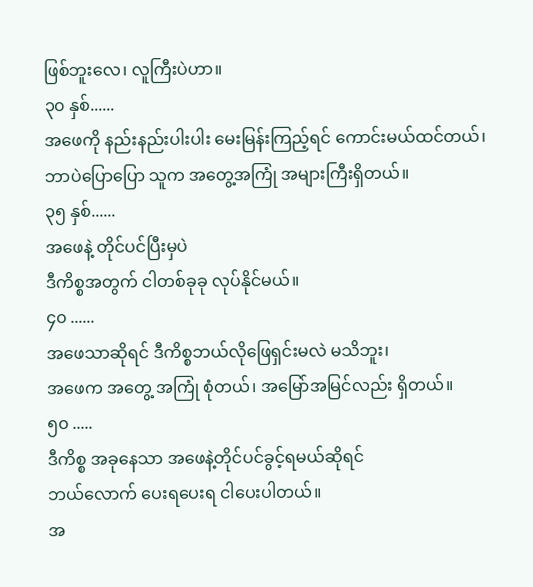ဖြစ်ဘူးလေ၊ လူကြီးပဲဟာ။
၃၀ နှစ်......
အဖေကို နည်းနည်းပါးပါး မေးမြန်းကြည့်ရင် ကောင်းမယ်ထင်တယ်၊ ဘာပဲပြောပြော သူက အတွေ့အကြုံ အများကြီးရှိတယ်။
၃၅ နှစ်......
အဖေနဲ့ တိုင်ပင်ပြီးမှပဲ
ဒီကိစ္စအတွက် ငါတစ်ခုခု လုပ်နိုင်မယ်။
၄၀ ......
အဖေသာဆိုရင် ဒီကိစ္စဘယ်လိုဖြေရှင်းမလဲ မသိဘူး၊
အဖေက အတွေ့ အကြုံ စုံတယ်၊ အမြော်အမြင်လည်း ရှိတယ်။
၅၀ .....
ဒီကိစ္စ အခုနေသာ အဖေနဲ့တိုင်ပင်ခွင့်ရမယ်ဆိုရင်
ဘယ်လောက် ပေးရပေးရ ငါပေးပါတယ်။
အ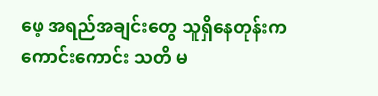ဖေ့ အရည်အချင်းတွေ သူရှိနေတုန်းက
ကောင်းကောင်း သတိ မ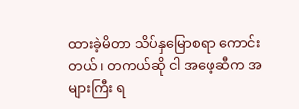ထားခဲ့မိတာ သိပ်နှမြောစရာ ကောင်းတယ်၊ တကယ်ဆို ငါ အဖေ့ဆီက အများကြီး ရ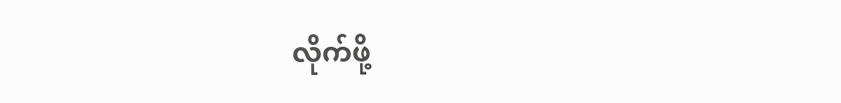လိုက်ဖို့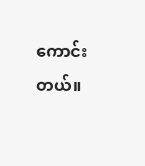ကောင်းတယ်။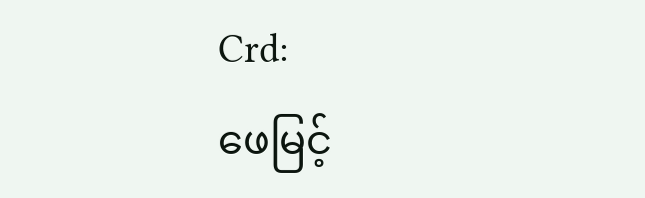Crd:
ဖေမြင့်